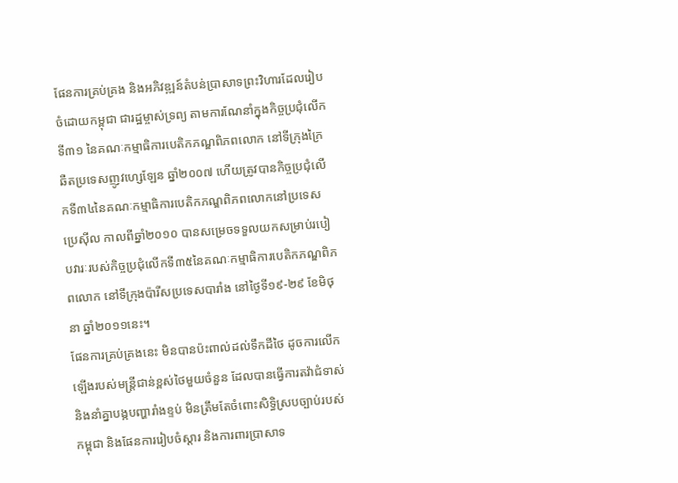ផែនការគ្រប់គ្រង និងអភិវឌ្ឍន៍តំបន់ប្រាសាទព្រះវិហារដែលរៀបចំដោយកម្ពុជា ជារដ្ឋម្ចាស់ទ្រព្យ តាមការណែនាំក្នុងកិច្ចប្រជុំលើកទី៣១ នៃគណៈកម្មាធិការបេតិកភណ្ឌពិភពលោក នៅទីក្រុងក្រៃឆឺតប្រទេសញូវហ្សេឡែន ឆ្នាំ២០០៧ ហើយត្រូវបានកិច្ចប្រជុំលើកទី៣៤នៃគណៈកម្មាធិការបេតិកភណ្ឌពិភពលោកនៅប្រទេសប្រេស៊ីល កាលពីឆ្នាំ២០១០ បានសម្រេចទទួលយកសម្រាប់របៀបវារៈរបស់កិច្ចប្រជុំលើកទី៣៥នៃគណៈកម្មាធិការបេតិកភណ្ឌពិភពលោក នៅទីក្រុងប៉ារីសប្រទេសបារាំង នៅថ្ងៃទី១៩-២៩ ខែមិថុនា ឆ្នាំ២០១១នេះ។
ផែនការគ្រប់គ្រងនេះ មិនបានប៉ះពាល់ដល់ទឹកដីថៃ ដូចការលើកឡើងរបស់មន្ត្រីជាន់ខ្ពស់ថៃមួយចំនួន ដែលបានធ្វើការតវ៉ាជំទាស់ និងនាំគ្នាបង្កបញ្ហារាំងខ្ទប់ មិនត្រឹមតែចំពោះសិទ្ធិស្របច្បាប់របស់កម្ពុជា និងផែនការរៀបចំស្តារ និងការពារប្រាសាទ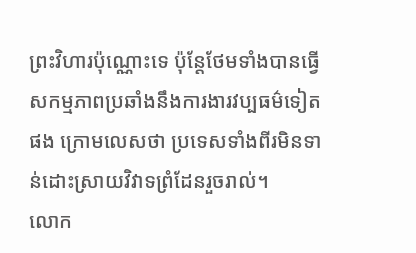ព្រះវិហារប៉ុណ្ណោះទេ ប៉ុន្តែថែមទាំងបានធ្វើសកម្មភាពប្រឆាំងនឹងការងារវប្បធម៌ទៀតផង ក្រោមលេសថា ប្រទេសទាំងពីរមិនទាន់ដោះស្រាយវិវាទព្រំដែនរួចរាល់។
លោក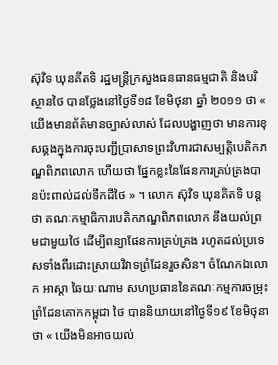ស៊ុវិទ ឃុនគីតទិ រដ្ឋមន្ត្រីក្រសួងធនធានធម្មជាតិ និងបរិស្ថានថៃ បានថ្លែងនៅថ្ងៃទី១៨ ខែមិថុនា ឆ្នាំ ២០១១ ថា « យើងមានព័ត៌មានច្បាស់លាស់ ដែលបង្ហាញថា មានការខុសឆ្គងក្នុងការចុះបញ្ជីប្រាសាទព្រះវិហារជាសម្បត្តិបេតិកភណ្ឌពិភពលោក ហើយថា ផ្នែកខ្លះនៃផែនការគ្រប់គ្រងបានប៉ះពាល់ដល់ទឹកដីថៃ » ។ លោក ស៊ុវិទ ឃុនគិតទិ បន្តថា គណៈកម្មាធិការបេតិកភណ្ឌពិភពលោក នឹងយល់ព្រមជាមួយថៃ ដើម្បីពន្យាផែនការគ្រប់គ្រង រហូតដល់ប្រទេសទាំងពីរដោះស្រាយវិវាទព្រំដែនរួចសិន។ ចំណែកឯលោក អាស្តា ឆៃយៈណាម សហប្រធាននៃគណៈកម្មការចម្រុះព្រំដែនគោកកម្ពុជា ថៃ បាននិយាយនៅថ្ងៃទី១៩ ខែមិថុនា ថា « យើងមិនអាចយល់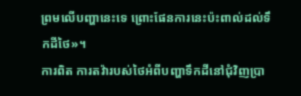ព្រមលើបញ្ហានេះទេ ព្រោះផែនការនេះប៉ះពាល់ដល់ទឹកដីថៃ»។
ការពិត ការតវ៉ារបស់ថៃអំពីបញ្ហាទឹកដីនៅជុំវិញប្រា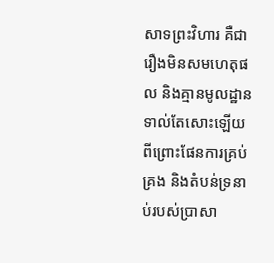សាទព្រះវិហារ គឺជារឿងមិនសមហេតុផល និងគ្មានមូលដ្ឋានទាល់តែសោះឡើយ ពីព្រោះផែនការគ្រប់គ្រង និងតំបន់ទ្រនាប់របស់ប្រាសា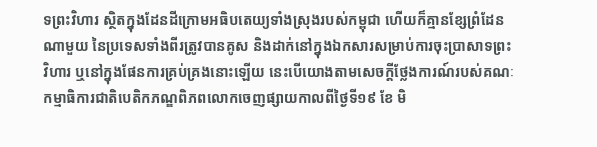ទព្រះវិហារ ស្ថិតក្នុងដែនដីក្រោមអធិបតេយ្យទាំងស្រុងរបស់កម្ពុជា ហើយក៏គ្មានខ្សែព្រំដែនណាមួយ នៃប្រទេសទាំងពីរត្រូវបានគូស និងដាក់នៅក្នុងឯកសារសម្រាប់ការចុះប្រាសាទព្រះវិហារ ឬនៅក្នុងផែនការគ្រប់គ្រងនោះឡើយ នេះបើយោងតាមសេចក្តីថ្លែងការណ៍របស់គណៈកម្មាធិការជាតិបេតិកភណ្ឌពិភពលោកចេញផ្សាយកាលពីថ្ងៃទី១៩ ខែ មិ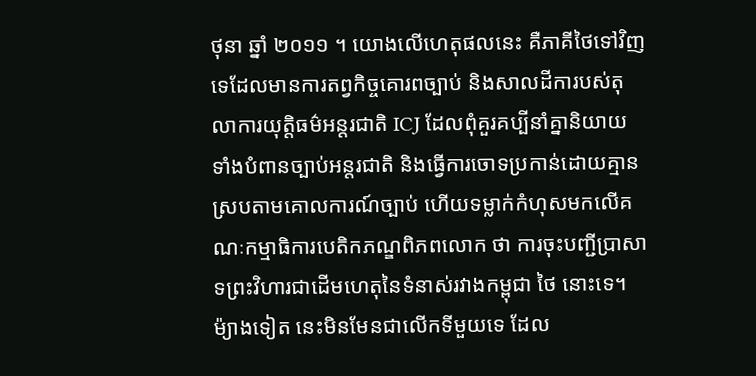ថុនា ឆ្នាំ ២០១១ ។ យោងលើហេតុផលនេះ គឺភាគីថៃទៅវិញទេដែលមានការតព្វកិច្ចគោរពច្បាប់ និងសាលដីការបស់តុលាការយុត្តិធម៌អន្តរជាតិ ICJ ដែលពុំគួរគប្បីនាំគ្នានិយាយទាំងបំពានច្បាប់អន្តរជាតិ និងធ្វើការចោទប្រកាន់ដោយគ្មានស្របតាមគោលការណ៍ច្បាប់ ហើយទម្លាក់កំហុសមកលើគណៈកម្មាធិការបេតិកភណ្ឌពិភពលោក ថា ការចុះបញ្ជីប្រាសាទព្រះវិហារជាដើមហេតុនៃទំនាស់រវាងកម្ពុជា ថៃ នោះទេ។
ម៉្យាងទៀត នេះមិនមែនជាលើកទីមួយទេ ដែល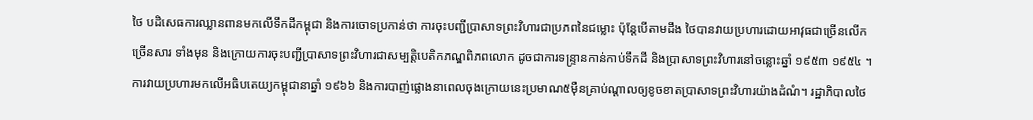ថៃ បដិសេធការឈ្លានពានមកលើទឹកដីកម្ពុជា និងការចោទប្រកាន់ថា ការចុះបញ្ជីប្រាសាទព្រះវិហារជាប្រភពនៃជម្លោះ ប៉ុន្តែបើតាមដឹង ថៃបានវាយប្រហារដោយអាវុធជាច្រើនលើកច្រើនសារ ទាំងមុន និងក្រោយការចុះបញ្ជីប្រាសាទព្រះវិហារជាសម្បត្តិបេតិកភណ្ឌពិភពលោក ដូចជាការទន្ទ្រានកាន់កាប់ទឹកដី និងប្រាសាទព្រះវិហារនៅចន្លោះឆ្នាំ ១៩៥៣ ១៩៥៤ ។ ការវាយប្រហារមកលើអធិបតេយ្យកម្ពុជានាឆ្នាំ ១៩៦៦ និងការបាញ់ផ្លោងនាពេលចុងក្រោយនេះប្រមាណ៥ម៉ឺនគ្រាប់ណ្តាលឲ្យខូចខាតប្រាសាទព្រះវិហារយ៉ាងដំណំ។ រដ្ឋាភិបាលថៃ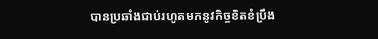បានប្រឆាំងជាប់រហូតមកនូវកិច្ចខិតខំប្រឹង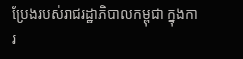ប្រែងរបស់រាជរដ្ឋាភិបាលកម្ពុជា ក្នុងការ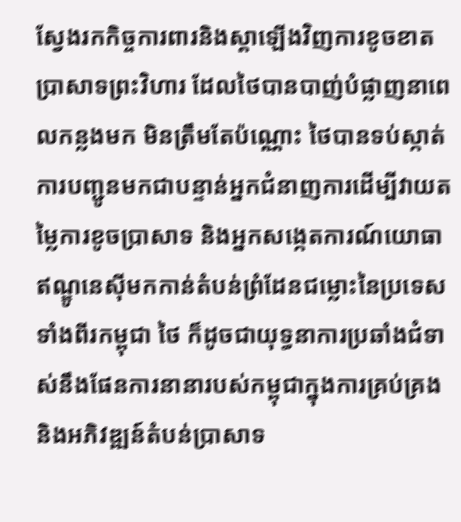ស្វែងរកកិច្ចការពារនិងស្តាឡើងវិញការខូចខាតប្រាសាទព្រះវិហារ ដែលថៃបានបាញ់បំផ្លាញនាពេលកន្លងមក មិនត្រឹមតែប៉ណ្ណោះ ថៃបានទប់ស្កាត់ការបញ្ជូនមកជាបន្ទាន់អ្នកជំនាញការដើម្បីវាយតម្លៃការខូចប្រាសាទ និងអ្នកសង្កេតការណ៍យោធាឥណ្ឌូនេស៊ីមកកាន់តំបន់ព្រំដែនជម្លោះនៃប្រទេសទាំងពីរកម្ពុជា ថៃ ក៏ដូចជាយុទ្ធនាការប្រឆាំងជំទាស់នឹងផែនការនានារបស់កម្ពុជាក្នុងការគ្រប់គ្រង និងអភិវឌ្ឍន៍តំបន់ប្រាសាទ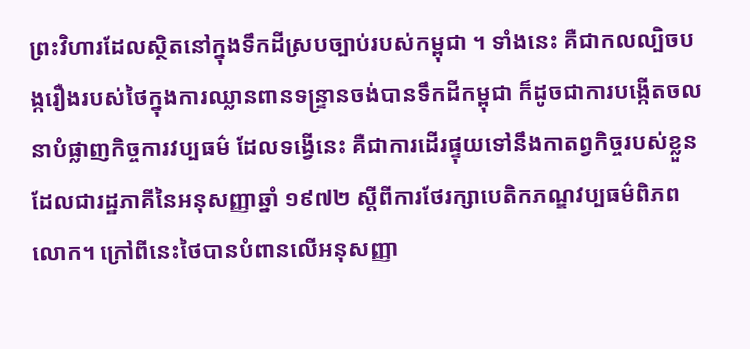ព្រះវិហារដែលស្ថិតនៅក្នុងទឹកដីស្របច្បាប់របស់កម្ពុជា ។ ទាំងនេះ គឺជាកលល្បិចបង្ករឿងរបស់ថៃក្នុងការឈ្លានពានទន្ទ្រានចង់បានទឹកដីកម្ពុជា ក៏ដូចជាការបង្កើតចលនាបំផ្លាញកិច្ចការវប្បធម៌ ដែលទង្វើនេះ គឺជាការដើរផ្ទុយទៅនឹងកាតព្វកិច្ចរបស់ខ្លួនដែលជារដ្ឋភាគីនៃអនុសញ្ញាឆ្នាំ ១៩៧២ ស្តីពីការថែរក្សាបេតិកភណ្ឌវប្បធម៌ពិភពលោក។ ក្រៅពីនេះថៃបានបំពានលើអនុសញ្ញា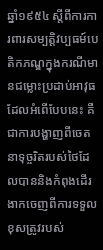ឆ្នាំ១៩៥៤ ស្តីពីការការពារសម្បត្តិវប្បធម៍បេតិកភណ្ឌក្នុងករណីមានជម្លោះប្រដាប់អាវុធ ដែលអំពើបែបនេះ គឺជាការបង្ហាញពីចេតនាទុច្ចរិតរបស់ថៃដែលបាននិងកំពុងដើរងាកចេញពីការទទួលខុសត្រូវរបស់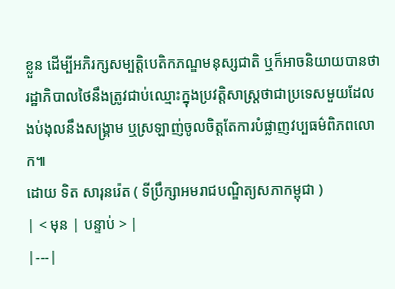ខ្លួន ដើម្បីអភិរក្សសម្បត្តិបេតិកភណ្ឌមនុស្សជាតិ ឬក៏អាចនិយាយបានថា រដ្ឋាភិបាលថៃនឹងត្រូវជាប់ឈ្មោះក្នុងប្រវត្តិសាស្ត្រថាជាប្រទេសមួយដែលងប់ងុលនឹងសង្គ្រាម ឬស្រឡាញ់ចូលចិត្តតែការបំផ្លាញវប្បធម៌ពិភពលោក៕
ដោយ ទិត សារុនរ៉េត ( ទីប្រឹក្សាអមរាជបណ្ឌិត្យសភាកម្ពុជា )
| < មុន | បន្ទាប់ > |
|---|